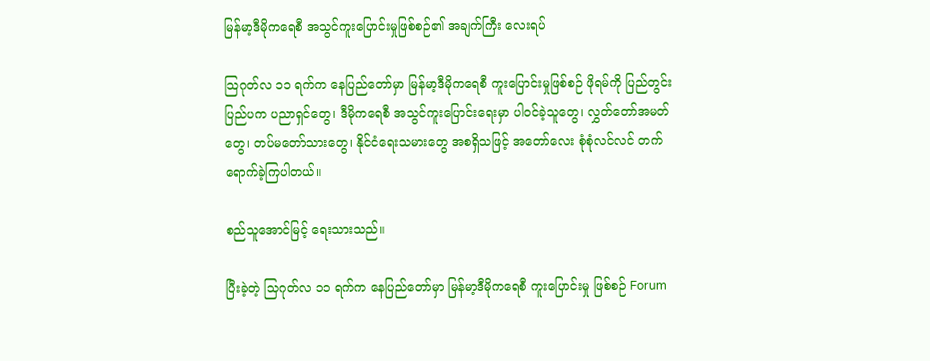မြန်မာ့ဒီမိုကရေစီ အသွင်ကူးပြောင်းမှုဖြစ်စဉ်၏ အချက်ကြီး လေးရပ်

သြဂုတ်လ ၁၁ ရက်က နေပြည်တော်မှာ မြန်မာ့ဒီမိုကရေစီ ကူးပြောင်းမှုဖြစ်စဉ် ဖိုရမ်ကို ပြည်တွင်းပြည်ပက ပညာရှင်တွေ၊ ဒီမိုကရေစီ အသွင်ကူးပြောင်းရေးမှာ ပါဝင်ခဲ့သူတွေ၊ လွှတ်တော်အမတ်တွေ၊ တပ်မတော်သားတွေ၊ နိုင်ငံရေးသမားတွေ အစရှိသဖြင့် အတော်လေး စုံစုံလင်လင် တက်ရောက်ခဲ့ကြပါတယ်။

စည်သူအောင်မြင့် ရေးသားသည်။

ပြီးခဲ့တဲ့ သြဂုတ်လ ၁၁ ရက်က နေပြည်တော်မှာ မြန်မာ့ဒီမိုကရေစီ ကူးပြောင်းမှု ဖြစ်စဉ် Forum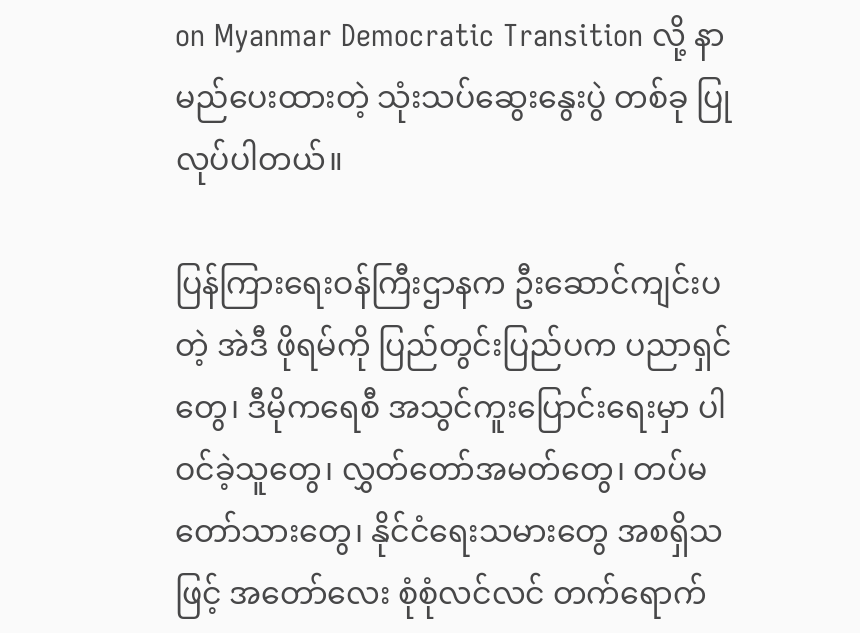on Myanmar Democratic Transition လို့ နာမည်ပေးထားတဲ့ သုံးသပ်ဆွေးနွေးပွဲ တစ်ခု ပြုလုပ်ပါတယ်။

ပြန်ကြားရေးဝန်ကြီးဌာနက ဦးဆောင်ကျင်းပတဲ့ အဲဒီ ဖိုရမ်ကို ပြည်တွင်းပြည်ပက ပညာရှင်တွေ၊ ဒီမိုကရေစီ အသွင်ကူးပြောင်းရေးမှာ ပါဝင်ခဲ့သူတွေ၊ လွှတ်တော်အမတ်တွေ၊ တပ်မတော်သားတွေ၊ နိုင်ငံရေးသမားတွေ အစရှိသဖြင့် အတော်လေး စုံစုံလင်လင် တက်ရောက်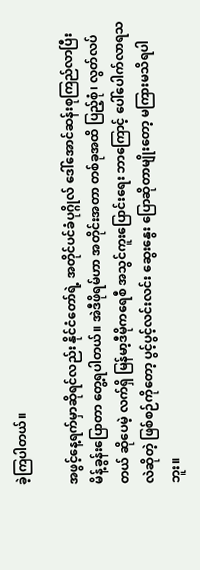ခဲ့ကြပါတယ်။

အဖွင့်နေ့ရက်မှာဆိုရင်လည်း နိုင်ငံတော်ရဲ့ အတိုင်ပင်ခံပုဂ္ဂိုလ် ဒေါ်အောင်ဆန်းစုကြည်လာပြီး မိန့်ခွန်းပြောတာ တွေ့ရပါတယ်။ အဲဒီဖိုရမ်ဟာ အတိုင်းအတာ တစ်ခုအထိ ပြည့်စုံ၊ လွတ်လပ်တယ် ဆိုပေမဲ့ လက်ရှိ မြန်မာ့ဒီမိုကရေစီ အသွင်ကူးပြောင်းရေး ဘာကြောင့် ပေါ်ပေါက်လာရသလဲဆိုတဲ့ ဖြစ်စဉ်ကိုတော့ ပွင့်ပွင့်လင်းလင်း ဆွေးနွေး ပြောဆိုတာမျိုးတော့ မကြားမသိရပါဘူး။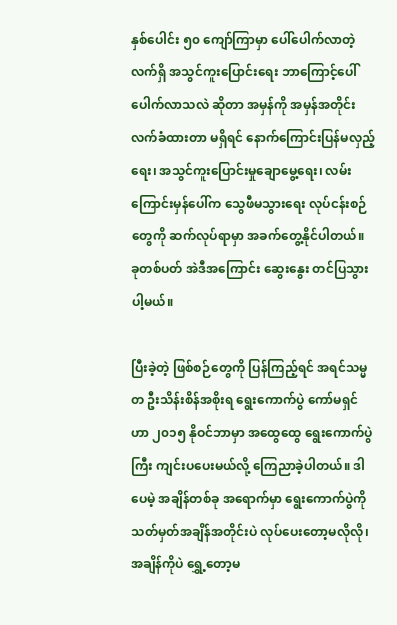နှစ်ပေါင်း ၅၀ ကျော်ကြာမှာ ပေါ်ပေါက်လာတဲ့ လက်ရှိ အသွင်ကူးပြောင်းရေး ဘာကြောင့်ပေါ်ပေါက်လာသလဲ ဆိုတာ အမှန်ကို အမှန်အတိုင်း လက်ခံထားတာ မရှိရင် နောက်ကြောင်းပြန်မလှည့်ရေး၊ အသွင်ကူးပြောင်းမှုချောမွေ့ရေး၊ လမ်းကြောင်းမှန်ပေါ်က သွေဖီမသွားရေး လုပ်ငန်းစဉ်တွေကို ဆက်လုပ်ရာမှာ အခက်တွေ့နိုင်ပါတယ်။ ခုတစ်ပတ် အဲဒီအကြောင်း ဆွေးနွေး တင်ပြသွားပါ့မယ်။

ပြီးခဲ့တဲ့ ဖြစ်စဉ်တွေကို ပြန်ကြည့်ရင် အရင်သမ္မတ ဦးသိန်းစိန်အစိုးရ ရွေးကောက်ပွဲ ကော်မရှင်ဟာ ၂၀၁၅ နိုဝင်ဘာမှာ အထွေထွေ ရွေးကောက်ပွဲကြီး ကျင်းပပေးမယ်လို့ ကြေညာခဲ့ပါတယ်။ ဒါပေမဲ့ အချိန်တစ်ခု အရောက်မှာ ရွေးကောက်ပွဲကို သတ်မှတ်အချိန်အတိုင်းပဲ လုပ်ပေးတော့မလိုလို၊ အချိန်ကိုပဲ ရွှေ့တော့မ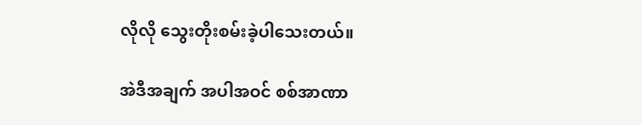လိုလို သွေးတိုးစမ်းခဲ့ပါသေးတယ်။

အဲဒီအချက် အပါအဝင် စစ်အာဏာ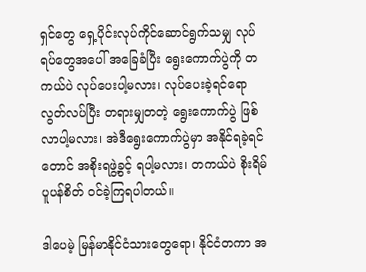ရှင်တွေ ရှေ့ပိုင်းလုပ်ကိုင်ဆောင်ရွက်သမျှ လုပ်ရပ်တွေအပေါ် အခြေခံပြီး ရွေးကောက်ပွဲကို တကယ်ပဲ လုပ်ပေးပါ့မလား၊ လုပ်ပေးခဲ့ရင်ရော လွတ်လပ်ပြီး တရားမျှတတဲ့ ရွေးကောက်ပွဲ ဖြစ်လာပါ့မလား၊ အဲဒီရွေးကောက်ပွဲမှာ အနိုင်ရခဲ့ရင်တောင် အစိုးရဖွဲ့ခွင့် ရပါ့မလား၊ တကယ်ပဲ စိုးရိမ်ပူပန်စိတ် ဝင်ခဲ့ကြရပါတယ်။

ဒါပေမဲ့ မြန်မာနိုင်ငံသားတွေရော၊ နိုင်ငံတကာ အ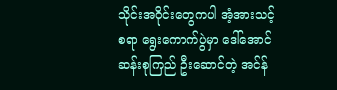သိုင်းအဝိုင်းတွေကပါ အံ့အားသင့်စရာ ရွေးကောက်ပွဲမှာ ဒေါ်အောင်ဆန်းစုကြည် ဦးဆောင်တဲ့ အင်န်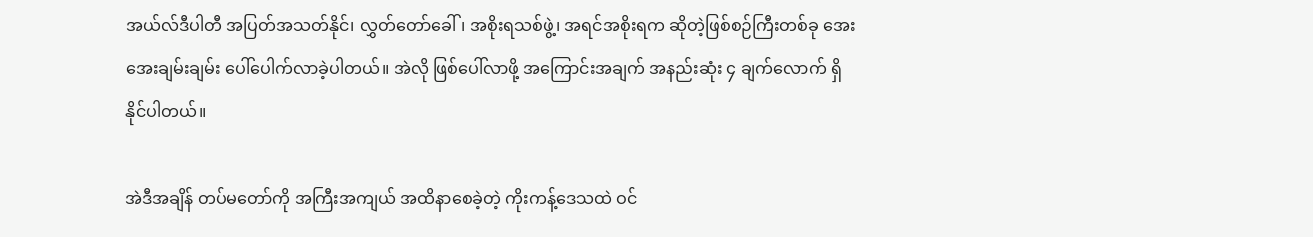အယ်လ်ဒီပါတီ အပြတ်အသတ်နိုင်၊ လွှတ်တော်ခေါ်၊ အစိုးရသစ်ဖွဲ့၊ အရင်အစိုးရက ဆိုတဲ့ဖြစ်စဉ်ကြီးတစ်ခု အေးအေးချမ်းချမ်း ပေါ်ပေါက်လာခဲ့ပါတယ်။ အဲလို ဖြစ်ပေါ်လာဖို့ အကြောင်းအချက် အနည်းဆုံး ၄ ချက်လောက် ရှိနိုင်ပါတယ်။

အဲဒီအချိန် တပ်မတော်ကို အကြီးအကျယ် အထိနာစေခဲ့တဲ့ ကိုးကန့်ဒေသထဲ ဝင်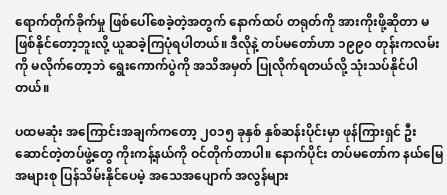ရောက်တိုက်ခိုက်မှု ဖြစ်ပေါ်စေခဲ့တဲ့အတွက် နောက်ထပ် တရုတ်ကို အားကိုးဖို့ဆိုတာ မဖြစ်နိုင်တော့ဘူးလို့ ယူဆခဲ့ကြပုံရပါတယ်။ ဒီလိုနဲ့ တပ်မတော်ဟာ ၁၉၉၀ တုန်းကလမ်းကို မလိုက်တော့ဘဲ ရွေးကောက်ပွဲကို အသိအမှတ် ပြုလိုက်ရတယ်လို့ သုံးသပ်နိုင်ပါတယ်။

ပထမဆုံး အကြောင်းအချက်ကတော့ ၂၀၁၅ ခုနှစ် နှစ်ဆန်းပိုင်းမှာ ဖုန်ကြားရှင် ဦးဆောင်တဲ့တပ်ဖွဲ့တွေ ကိုးကန့်နယ်ကို ဝင်တိုက်တာပါ။ နောက်ပိုင်း တပ်မတော်က နယ်မြေအများစု ပြန်သိမ်းနိုင်ပေမဲ့ အသေအပျောက် အလွန်များ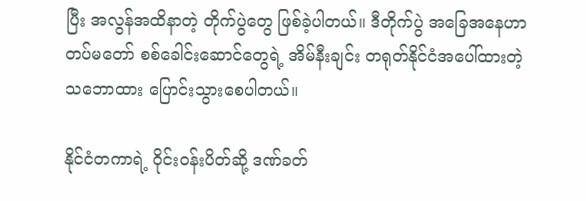ပြီး အလွန်အထိနာတဲ့ တိုက်ပွဲတွေ ဖြစ်ခဲ့ပါတယ်။ ဒီတိုက်ပွဲ အခြေအနေဟာ တပ်မတော် စစ်ခေါင်းဆောင်တွေရဲ့ အိမ်နီးချင်း တရုတ်နိုင်ငံအပေါ်ထားတဲ့ သဘောထား ပြောင်းသွားစေပါတယ်။

နိုင်ငံတကာရဲ့ ဝိုင်းဝန်းပိတ်ဆို့ ဒဏ်ခတ်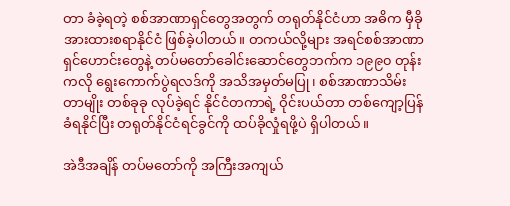တာ ခံခဲ့ရတဲ့ စစ်အာဏာရှင်တွေအတွက် တရုတ်နိုင်ငံဟာ အဓိက မှီခိုအားထားစရာနိုင်ငံ ဖြစ်ခဲ့ပါတယ်။ တကယ်လို့များ အရင်စစ်အာဏာရှင်ဟောင်းတွေနဲ့ တပ်မတော်ခေါင်းဆောင်တွေဘက်က ၁၉၉၀ တုန်းကလို ရွေးကောက်ပွဲရလဒ်ကို အသိအမှတ်မပြု၊ စစ်အာဏာသိမ်းတာမျိုး တစ်ခုခု လုပ်ခဲ့ရင် နိုင်ငံတကာရဲ့ ဝိုင်းပယ်တာ တစ်ကျော့ပြန်ခံရနိုင်ပြီး တရုတ်နိုင်ငံရင်ခွင်ကို ထပ်ခိုလှုံရဖို့ပဲ ရှိပါတယ်။

အဲဒီအချိန် တပ်မတော်ကို အကြီးအကျယ်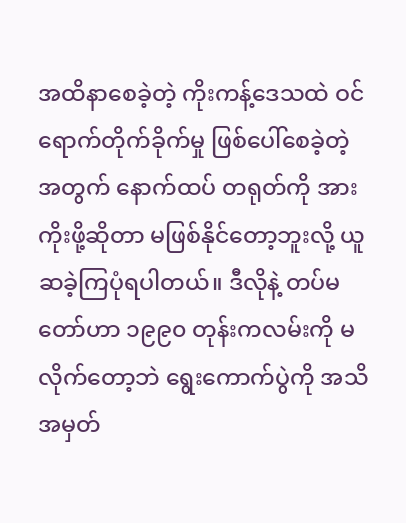အထိနာစေခဲ့တဲ့ ကိုးကန့်ဒေသထဲ ဝင်ရောက်တိုက်ခိုက်မှု ဖြစ်ပေါ်စေခဲ့တဲ့အတွက် နောက်ထပ် တရုတ်ကို အားကိုးဖို့ဆိုတာ မဖြစ်နိုင်တော့ဘူးလို့ ယူဆခဲ့ကြပုံရပါတယ်။ ဒီလိုနဲ့ တပ်မတော်ဟာ ၁၉၉၀ တုန်းကလမ်းကို မလိုက်တော့ဘဲ ရွေးကောက်ပွဲကို အသိအမှတ်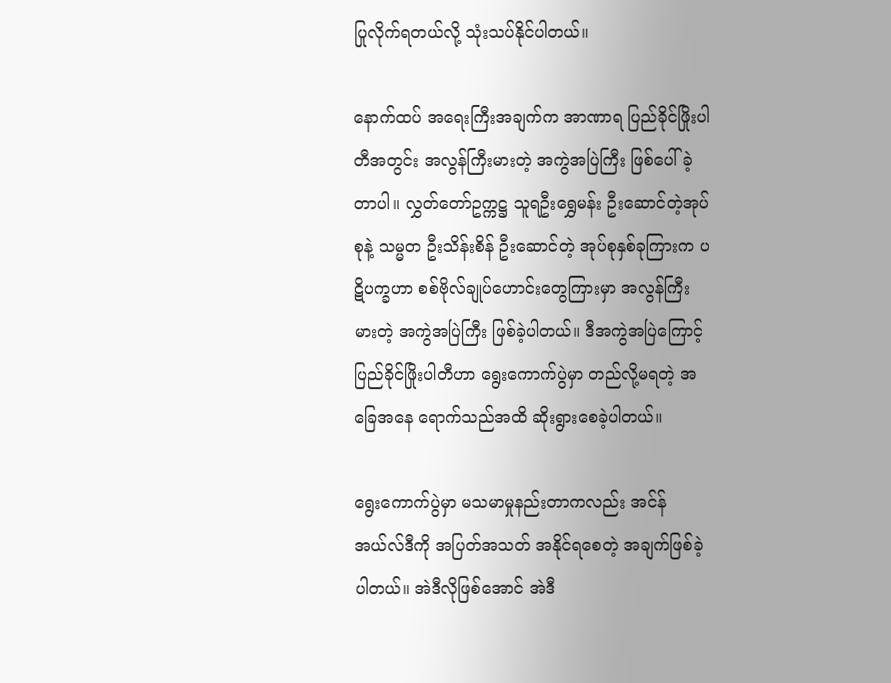ပြုလိုက်ရတယ်လို့ သုံးသပ်နိုင်ပါတယ်။

နောက်ထပ် အရေးကြီးအချက်က အာဏာရ ပြည်ခိုင်ဖြိုးပါတီအတွင်း အလွန်ကြီးမားတဲ့ အကွဲအပြဲကြီး ဖြစ်ပေါ်ခဲ့တာပါ။ လွှတ်တော်ဥက္ကဋ္ဌ သူရဦးရွှေမန်း ဦးဆောင်တဲ့အုပ်စုနဲ့ သမ္မတ ဦးသိန်းစိန် ဦးဆောင်တဲ့ အုပ်စုနှစ်ခုကြားက ပဋိပက္ခဟာ စစ်ဗိုလ်ချုပ်ဟောင်းတွေကြားမှာ အလွန်ကြီးမားတဲ့ အကွဲအပြဲကြီး ဖြစ်ခဲ့ပါတယ်။ ဒီအကွဲအပြဲကြောင့် ပြည်ခိုင်ဖြိုးပါတီဟာ ရွေးကောက်ပွဲမှာ တည်လို့မရတဲ့ အခြေအနေ ရောက်သည်အထိ ဆိုးရွားစေခဲ့ပါတယ်။

ရွေးကောက်ပွဲမှာ မသမာမှုနည်းတာကလည်း အင်န်အယ်လ်ဒီကို အပြတ်အသတ် အနိုင်ရစေတဲ့ အချက်ဖြစ်ခဲ့ပါတယ်။ အဲဒီလိုဖြစ်အောင် အဲဒီ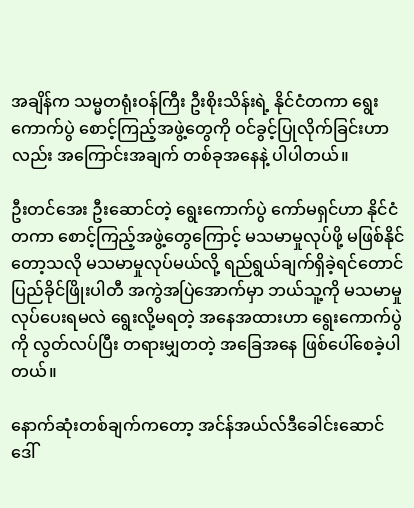အချိန်က သမ္မတရုံးဝန်ကြီး ဦးစိုးသိန်းရဲ့ နိုင်ငံတကာ ရွေးကောက်ပွဲ စောင့်ကြည့်အဖွဲ့တွေကို ဝင်ခွင့်ပြုလိုက်ခြင်းဟာလည်း အကြောင်းအချက် တစ်ခုအနေနဲ့ ပါပါတယ်။

ဦးတင်အေး ဦးဆောင်တဲ့ ရွေးကောက်ပွဲ ကော်မရှင်ဟာ နိုင်ငံတကာ စောင့်ကြည့်အဖွဲ့တွေကြောင့် မသမာမှုလုပ်ဖို့ မဖြစ်နိုင်တော့သလို မသမာမှုလုပ်မယ်လို့ ရည်ရွယ်ချက်ရှိခဲ့ရင်တောင် ပြည်ခိုင်ဖြိုးပါတီ အကွဲအပြဲအောက်မှာ ဘယ်သူ့ကို မသမာမှု လုပ်ပေးရမလဲ ရွေးလို့မရတဲ့ အနေအထားဟာ ရွေးကောက်ပွဲကို လွတ်လပ်ပြီး တရားမျှတတဲ့ အခြေအနေ ဖြစ်ပေါ်စေခဲ့ပါတယ်။

နောက်ဆုံးတစ်ချက်ကတော့ အင်န်အယ်လ်ဒီခေါင်းဆောင် ဒေါ်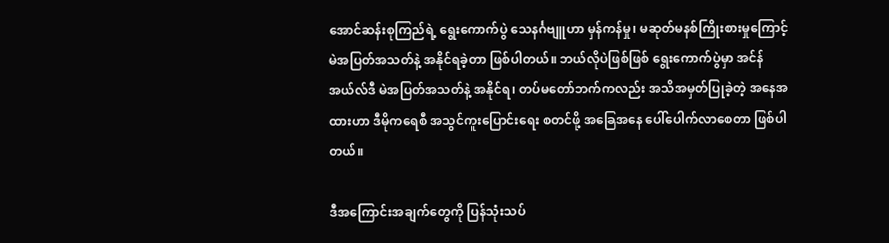အောင်ဆန်းစုကြည်ရဲ့ ရွေးကောက်ပွဲ သေနင်္ဂဗျူဟာ မှန်ကန်မှု၊ မဆုတ်မနစ်ကြိုးစားမှုကြောင့် မဲအပြတ်အသတ်နဲ့ အနိုင်ရခဲ့တာ ဖြစ်ပါတယ်။ ဘယ်လိုပဲဖြစ်ဖြစ် ရွေးကောက်ပွဲမှာ အင်န်အယ်လ်ဒီ မဲအပြတ်အသတ်နဲ့ အနိုင်ရ၊ တပ်မတော်ဘက်ကလည်း အသိအမှတ်ပြုခဲ့တဲ့ အနေအထားဟာ ဒီမိုကရေစီ အသွင်ကူးပြောင်းရေး စတင်ဖို့ အခြေအနေ ပေါ်ပေါက်လာစေတာ ဖြစ်ပါတယ်။

ဒီအကြောင်းအချက်တွေကို ပြန်သုံးသပ်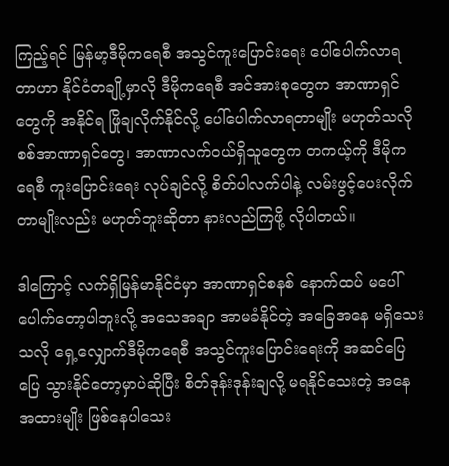ကြည့်ရင် မြန်မာ့ဒီမိုကရေစီ အသွင်ကူးပြောင်းရေး ပေါ်ပေါက်လာရတာဟာ နိုင်ငံတချို့မှာလို ဒီမိုကရေစီ အင်အားစုတွေက အာဏာရှင်တွေကို အနိုင်ရ ဖြိုချလိုက်နိုင်လို့ ပေါ်ပေါက်လာရတာမျိုး မဟုတ်သလို စစ်အာဏာရှင်တွေ၊ အာဏာလက်ဝယ်ရှိသူတွေက တကယ့်ကို ဒီမိုကရေစီ ကူးပြောင်းရေး လုပ်ချင်လို့ စိတ်ပါလက်ပါနဲ့ လမ်းဖွင့်ပေးလိုက်တာမျိုးလည်း မဟုတ်ဘူးဆိုတာ နားလည်ကြဖို့ လိုပါတယ်။

ဒါကြောင့် လက်ရှိမြန်မာနိုင်ငံမှာ အာဏာရှင်စနစ် နောက်ထပ် မပေါ်ပေါက်တော့ပါဘူးလို့ အသေအချာ အာမခံနိုင်တဲ့ အခြေအနေ မရှိသေးသလို ရှေ့လျှောက်ဒီမိုကရေစီ အသွင်ကူးပြောင်းရေးကို အဆင်ပြေပြေ သွားနိုင်တော့မှာပဲဆိုပြီး စိတ်ဒုန်းဒုန်းချလို့ မရနိုင်သေးတဲ့ အနေအထားမျိုး ဖြစ်နေပါသေး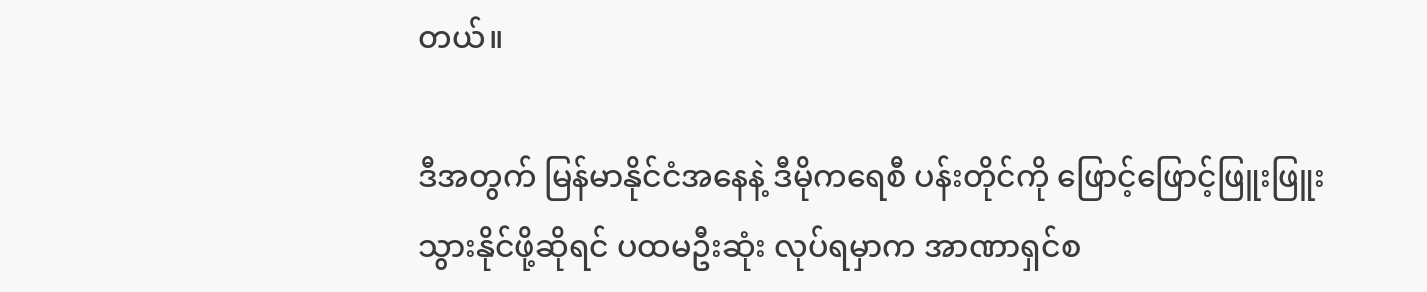တယ်။

ဒီအတွက် မြန်မာနိုင်ငံအနေနဲ့ ဒီမိုကရေစီ ပန်းတိုင်ကို ဖြောင့်ဖြောင့်ဖြူးဖြူး သွားနိုင်ဖို့ဆိုရင် ပထမဦးဆုံး လုပ်ရမှာက အာဏာရှင်စ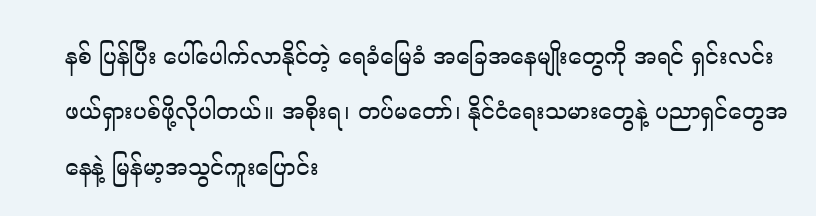နစ် ပြန်ပြီး ပေါ်ပေါက်လာနိုင်တဲ့ ရေခံမြေခံ အခြေအနေမျိုးတွေကို အရင် ရှင်းလင်းဖယ်ရှားပစ်ဖို့လိုပါတယ်။ အစိုးရ၊ တပ်မတော်၊ နိုင်ငံရေးသမားတွေနဲ့ ပညာရှင်တွေအနေနဲ့ မြန်မာ့အသွင်ကူးပြောင်း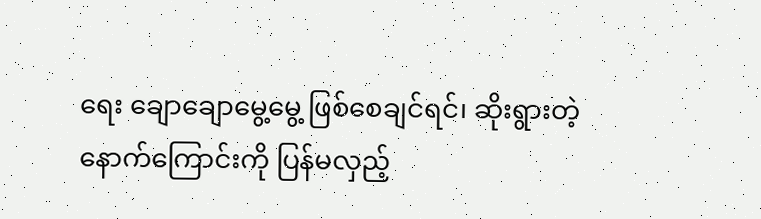ရေး ချောချောမွေ့မွေ့ ဖြစ်စေချင်ရင်၊ ဆိုးရွားတဲ့ နောက်ကြောင်းကို ပြန်မလှည့်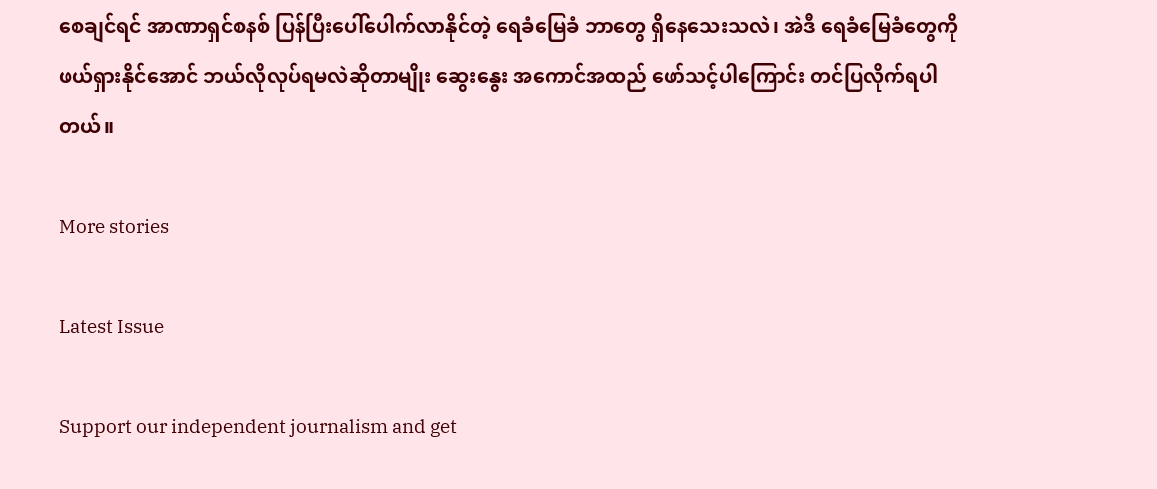စေချင်ရင် အာဏာရှင်စနစ် ပြန်ပြီးပေါ်ပေါက်လာနိုင်တဲ့ ရေခံမြေခံ ဘာတွေ ရှိနေသေးသလဲ၊ အဲဒီ ရေခံမြေခံတွေကို ဖယ်ရှားနိုင်အောင် ဘယ်လိုလုပ်ရမလဲဆိုတာမျိုး ဆွေးနွေး အကောင်အထည် ဖော်သင့်ပါကြောင်း တင်ပြလိုက်ရပါတယ်။

More stories

Latest Issue

Support our independent journalism and get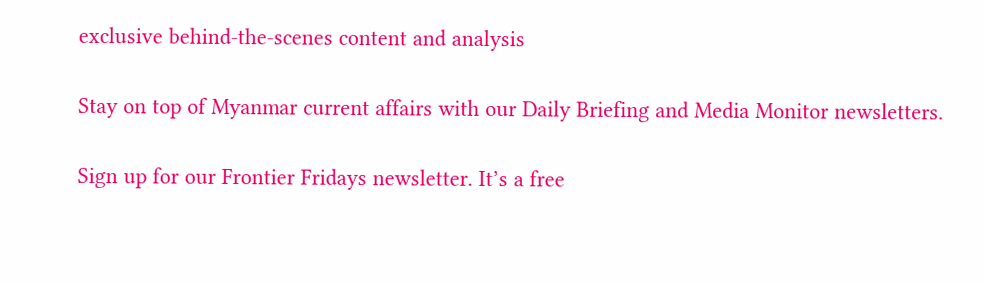exclusive behind-the-scenes content and analysis

Stay on top of Myanmar current affairs with our Daily Briefing and Media Monitor newsletters.

Sign up for our Frontier Fridays newsletter. It’s a free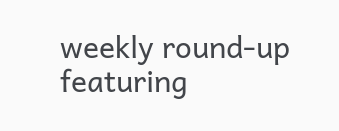weekly round-up featuring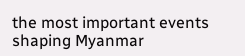the most important events shaping Myanmar